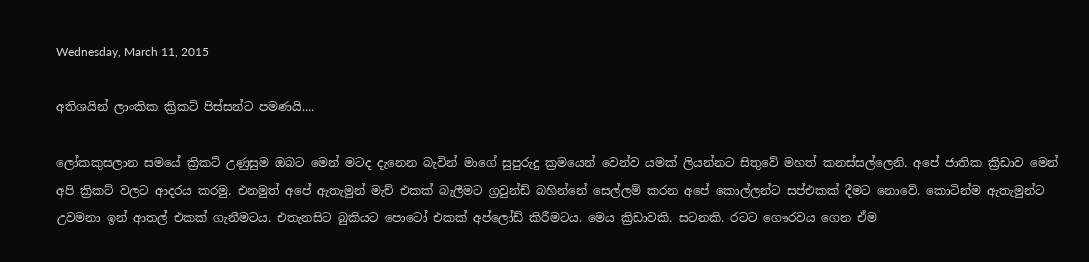Wednesday, March 11, 2015

අතිශයින් ලාංකික ක්‍රිකට් පිස්සන්ට පමණයි....

ලෝකකුසලාන සමයේ ක්‍රිකට් උණුසුම ඔබට මෙන් මටද දැනෙන බැවින් මාගේ සුපුරුදු ක්‍රමයෙන් වෙන්ව යමක් ලියන්නට සිතුවේ මහත් කනස්සල්ලෙනි. අපේ ජාතික ක්‍රිඩාව මෙන් අපි ක්‍රිකට් වලට ආදරය කරමු. එනමුත් අපේ ඇතැමුන් මැච් එකක් බැලීමට ග්‍රවුන්ඩ් බහින්නේ සෙල්ලම් කරන අපේ කොල්ලන්ට සප්එකක් දීමට නොවේ. කොටින්ම ඇතැමුන්ට උවමනා ඉන් ආතල් එකක් ගැනීමටය. එතැනසිට බුකියට පොටෝ එකක් අප්ලෝඩ් කිරීමටය. මෙය ක්‍රිඩාවකි. සටනකි. රටට ගෞරවය ගෙන ඒම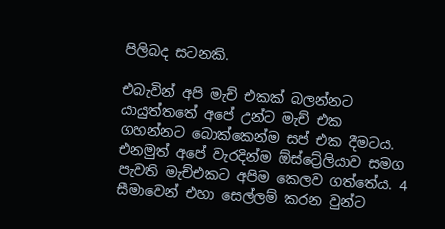පිලිබද සටනකි.

එබැවින් අපි මැච් එකක් බලන්නට යායුත්තතේ අපේ උන්ට මැච් එක ගහන්නට බොක්කෙන්ම සප් එක දීමටය. එනමුත් අපේ වැරදින්ම ඕස්ට්‍රේලියාව සමග පැවති මැච්එකට අපිම කෙලව ගත්තේය. 4 සීමාවෙන් එහා සෙල්ලම් කරන වුන්ට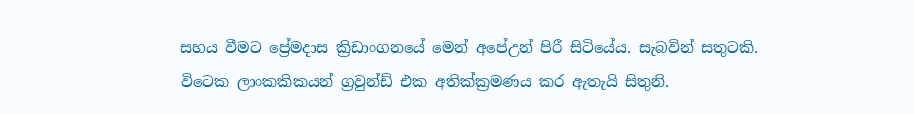සහය වීමට ප්‍රේමදාස ක්‍රිඩාංගනයේ මෙන් අපේඋන් පිරී සිටියේය. සැබවින් සතුටකි. විටෙක ලාංකකිකයන් ග්‍රවුන්ඩ් එක අතික්ක්‍රමණය කර ඇතැයි සිතුනි.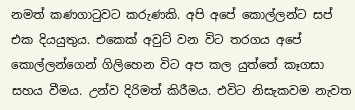නමත් කණගාටුවට කරුණකි. අපි අපේ කොල්ලන්ට සප් එක දියයුතුය. එකෙක් අවුට් වන විට තරගය අපේ කොල්ලන්ගෙන් ගිලිහෙන විට අප කල යුත්තේ කෑගසා සහය වීමය. උන්ව දිරිමත් කිරීමය. එවිට නිසැකවම නැවත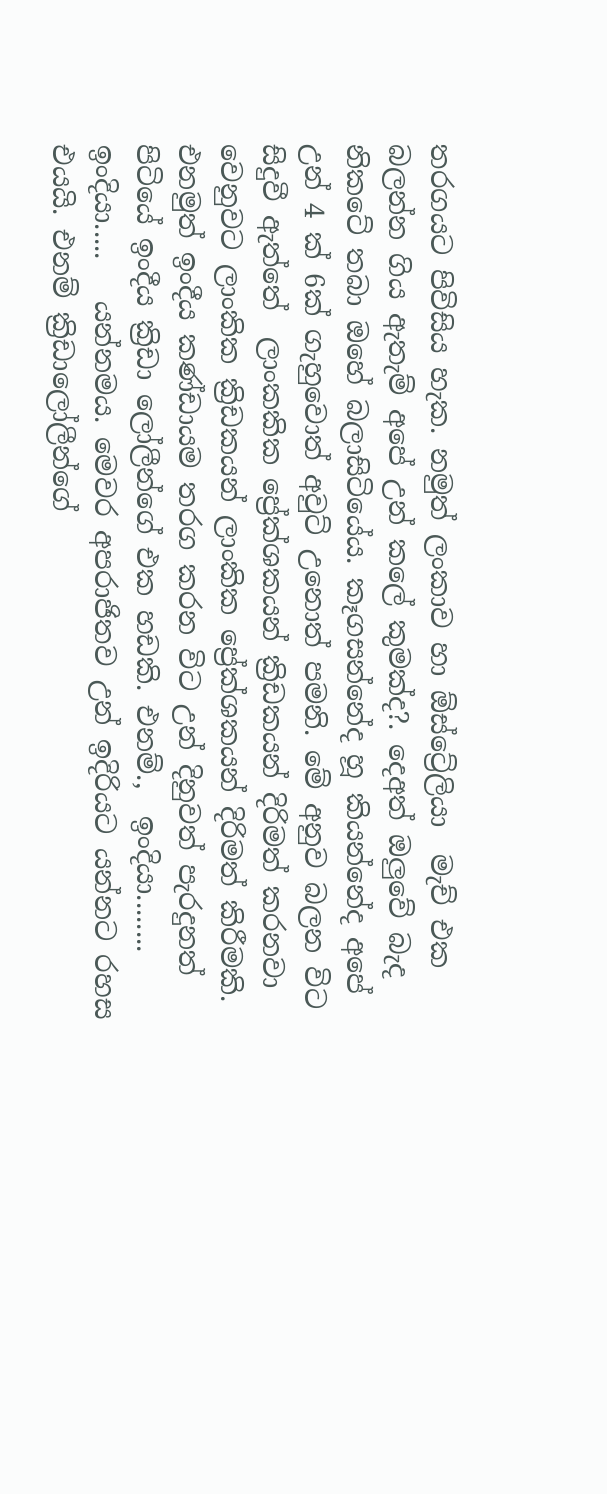තරගයට පිවිසිය හැක. නමුත් ලංකාව හා ඕස්ට්‍රේලියා  මැච් එක බලන්න ගිය ඇතැම් අපේ උන් කලේ කුමක්ද?. දෙඅත් ඔලුවේ බැද නිකටේ තබා ඔහේ බලාසිටියේය. කෑගසන්නේද හූ කියන්නේද අපේ උන් 4 ක් 6ක් ගැහුවොත් අවුට් උනොත් පමනි. මේ අනුව බලන විට සිදුවී ඇත්තේ  ලාංකකික ප්‍රේක්ශකයන් ක්‍රිඩකයන් දිරිමත් කරනවා වෙනුවට ලාංකික ක්‍රිඩකයන් ලාංකික ප්‍රේක්ශකයන් දිරිමත් කිරීමකි. එනමුත් ඉංදීය කණ්ඩායම තරග කරන විට උන් දිනුවත් පැරදුනත් පිටියේ ඉංදීය ක්‍රිඩා ලෝලීන්ගේ එක හඩකි. එනම්.,  ඉංදියා........ ඉංදියා.....   යන්නමය. මෙවර අපරාජිතව උන් ඉදිරියට යන්නට රහස එයයි. එනම් ක්‍රිඩාලෝලීන්ගේ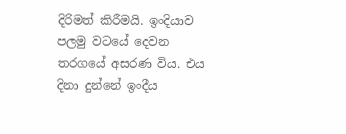දිරිමත් කිරීමයි. ඉංදියාව පලමු වටයේ දෙවන තරගයේ අසරණ විය. එය දිනා දුන්නේ ඉංදීය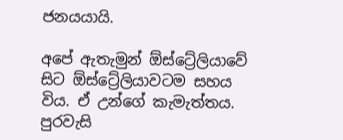ජනයයායි.

අපේ ඇතැමුන් ඕස්ට්‍රේලියාවේ සිට ඕස්ට්‍රේලියාවටම සහය විය. ඒ උන්ගේ කැමැත්තය. පුරවැසි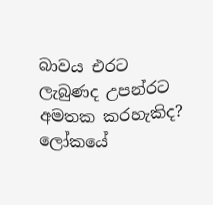බාවය එරට ලැබුණද උපන්රට අමතක කරහැකිද? ලෝකයේ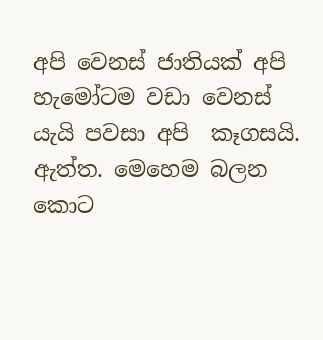අපි වෙනස් ජාතියක් අපි හැමෝටම වඩා වෙනස් යැයි පවසා අපි  කෑගසයි. ඇත්ත. මෙහෙම බලන කොට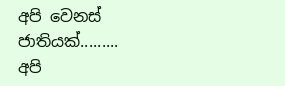අපි වෙනස් ජාතියක්.........   අපි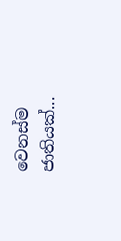වෙනස්ම ජාතියක්...